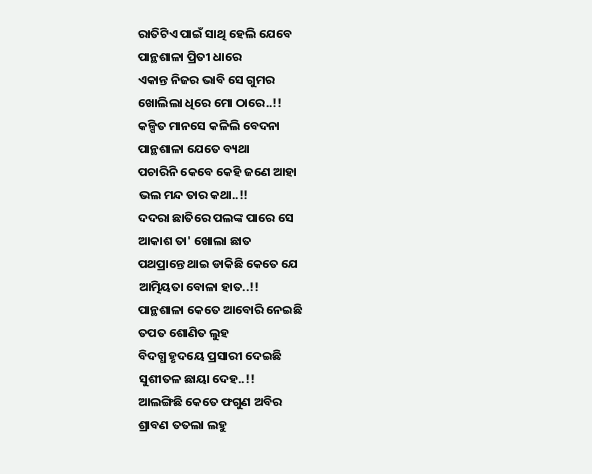ରାତିଟିଏ ପାଇଁ ସାଥି ହେଲି ଯେବେ
ପାନ୍ଥଶାଳା ପ୍ରିତୀ ଧାରେ
ଏକାନ୍ତ ନିଜର ଭାବି ସେ ଗୁମର
ଖୋଲିଲା ଧିରେ ମୋ ଠାରେ..!!
କଳ୍ପିତ ମାନସେ କଳିଲି ବେଦନା
ପାନ୍ଥଶାଳା ଯେତେ ବ୍ୟଥା
ପଚାରିନି କେବେ କେହି ଜଣେ ଆହା
ଭଲ ମନ୍ଦ ତାର କଥା..!!
ଦଦରା ଛାତିରେ ପଲଙ୍କ ପାରେ ସେ
ଆକାଶ ତା' ଖୋଲା ଛାତ
ପଥପ୍ରାନ୍ତେ ଥାଇ ଡାକିଛି କେତେ ଯେ
ଆତ୍ମିୟତା ବୋଳା ହାତ..!!
ପାନ୍ଥଶାଳା କେତେ ଆବୋରି ନେଇଛି
ତପତ ଶୋଣିତ ଲୁହ
ବିଦଗ୍ଧ ହୃଦୟେ ପ୍ରସାରୀ ଦେଇଛି
ସୁଶୀତଳ ଛାୟା ଦେହ..!!
ଆଲଙ୍ଗିଛି କେତେ ଫଗୁଣ ଅବିର
ଶ୍ରାବଣ ତତଲା ଲହୁ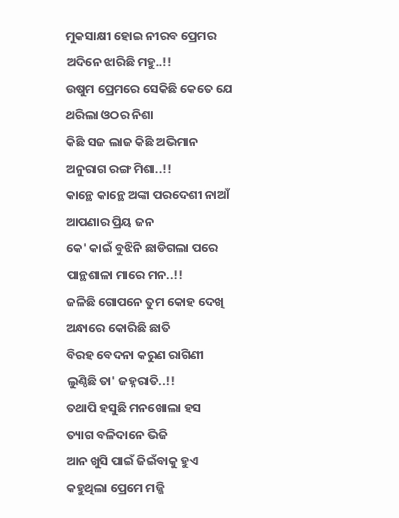ମୁକସାକ୍ଷୀ ହୋଇ ନୀରବ ପ୍ରେମର
ଅଦିନେ ଝାରିଛି ମହୁ..!!
ଉଷୁମ ପ୍ରେମରେ ସେକିଛି କେତେ ଯେ
ଥରିଲା ଓଠର ନିଶା
କିଛି ସଜ ଲାଜ କିଛି ଅଭିମାନ
ଅନୁରାଗ ରଙ୍ଗ ମିଶା..!!
କାନ୍ଥେ କାନ୍ଥେ ଅଙ୍କା ପରଦେଶୀ ନାଆଁ
ଆପଣାର ପ୍ରିୟ ଜନ
କେ' କାଇଁ ବୁଝିନି ଛାଡିଗଲା ପରେ
ପାନ୍ଥଶାଳା ମାରେ ମନ..!!
ଜଳିଛି ଗୋପନେ ତୁମ କୋହ ଦେଖି
ଅନ୍ଧାରେ କୋରିଛି ଛାତି
ବିରହ ବେଦନା କରୁଣ ରାଗିଣୀ
ଲୁଣ୍ଠିଛି ତା' ଜହ୍ନରାତି..!!
ତଥାପି ହସୁଛି ମନଖୋଲା ହସ
ତ୍ୟାଗ ବଳିଦାନେ ଭିଜି
ଆନ ଖୁସି ପାଇଁ ଜିଇଁବାକୁ ହୁଏ
କହୁଥିଲା ପ୍ରେମେ ମଜ୍ଜି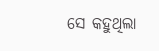ସେ କହୁଥିଲା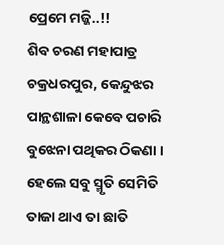ପ୍ରେମେ ମଜ୍ଜି..!!
ଶିବ ଚରଣ ମହାପାତ୍ର
ଚକ୍ରଧରପୁର, କେନ୍ଦୁଝର
ପାନ୍ଥଶାଳା କେବେ ପଚାରି ବୁଝେନା ପଥିକର ଠିକଣା । ହେଲେ ସବୁ ସ୍ମୃତି ସେମିତି ତାଜା ଥାଏ ତା ଛାତି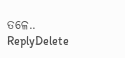ତଳେ..
ReplyDelete